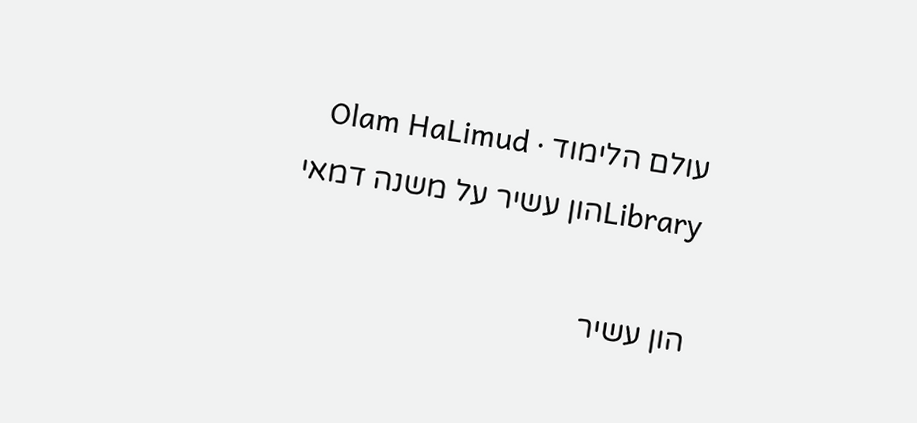עולם הלימוד · Olam HaLimud
Libraryהון עשיר על משנה דמאי

הון עשיר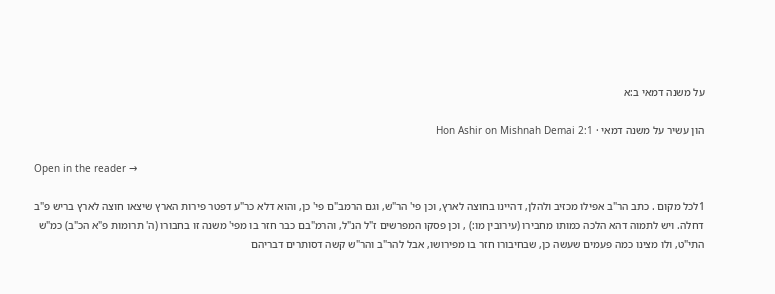על משנה דמאי ב:א

הון עשיר על משנה דמאי · Hon Ashir on Mishnah Demai 2:1

Open in the reader →

1לכל מקום . כתב הר"ב אפילו מכזיב ולהלן, דהיינו בחוצה לארץ, וכן פי' הר"ש, וגם הרמב"ם פי' כן, והוא דלא כר"ע דפטר פירות הארץ שיצאו חוצה לארץ בריש פ"ב דחלה. ויש לתמוה דהא הלכה כמותו מחבירו (עירובין מו:) , וכן פסקו המפרשים ז"ל הנ"ל, והרמ"בם כבר חזר בו מפי' משנה זו בחבורו (ה' תרומות פ"א הכ"ב) כמ"ש התי"ט, ולו מצינו כמה פעמים שעשה כן, שבחיבורו חזר בו מפירושו, אבל להר"ב והר"ש קשה דסותרים דבריהם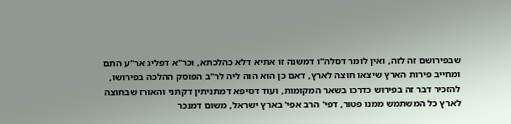שבפירושם זה לזה, ואין לומר דסלה"ו דמשנה זו אתיא דלא כהלכתא, וכר"א דפליג אר"ע התם ומחייב פירות הארץ שיצאו חוצה לארץ, דאם כן הוא הוה ליה לר"ב הפוסק ההלכה בפירושו, להזכיר דבר זה בפירוש כדרכו בשאר המקומות, ועוד דסיפא דמתניתין דקתני והאורז שבחוצה לארץ כל המשתמש ממנו פטור, דפי' הרב אפי' בארץ ישראל, משום דמנכר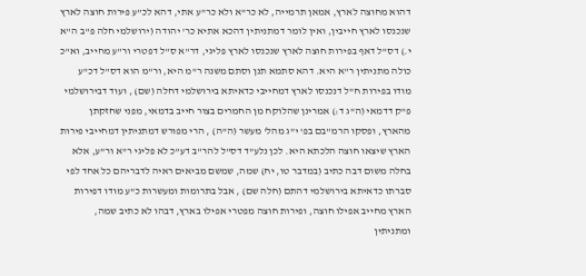דהוא מחוצה לארץ, אמאן תרמייה, לא כר"א ולא כר"ע אתי, דהא לכ"ע פירות חוצה לארץ שנכנסו לארץ חייבין, ואין לומר דמתניתין דהכא אתיא כר' יהודה (ירושלמי חלה פ"ב ה"א י.) דס"ל דאף בפירות חוצה לארץ שנכנסו לארץ פליגי, דר"א ס"ל דפטרי ור"ע מחייב, וא"כ כולה מתניתין ר"א היא. דהא סתמא תנן וסתם משנה ר"מ היא, ור"מ הוא דס"ל דכ"ע מודו בפירות ח"ל דנכנסו לארץ דמחייבי כדאיתא בירושלמי דחלה (שם) , ועוד דבירושלמי פ"ק דדמאי (ה"ג ד:) אמרינן שהלוקח מן החמרים בצור חייב בדמאי, מפני שחזקתן מהארץ, ופסקו הרמ"בם בפ' י"ג מהל' מעשר (ה"ה) , הרי מפורש דמתניתין דמחייבי פירות הארץ שיצאו חוצה הלכתא היא. לכן נלע"ד דס"ל להר"ב דע"כ לא פליגי ר"א ור"ע, אלא בחלה משום דבה כתיב (במדבר טו, יח) שמה, שמשם מביאים ראיה לדבריהם כל אחד לפי סברתו כדאיתא בירושלמי דהתם (חלה שם) , אבל בתרומות ומעשרות כ"ע מודו דפירות הארץ מחייב אפילו חוצה, ופירות חוצה מפטרי אפילו בארץ, דבהו לא כתיב שמה, ומתניתין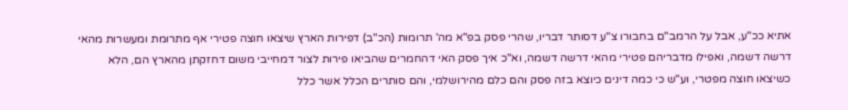אתיא ככ"ע, אבל על הרמב"ם בחבורו צ"ע דסותר דבריו, שהרי פסק בפ"א מה' תרומות (הכ"ב) דפירות הארץ שיצאו חוצה פטירי אף מתרומת ומעשרות מהאי דרשה דשמה, ואפילו מדבריהם פטירי מהאי דרשה דשמה, וא"כ איך פסק האי דהחמרים שהביאו פירות לצור דמחייבי משום דחזקתן מהארץ הם, הלא כשיצאו חוצה מפטרי, וע"ש כי כמה דינים כיוצא בזה פסק והם כלם מהירושלמי, והם סותרים הכלל אשר כלל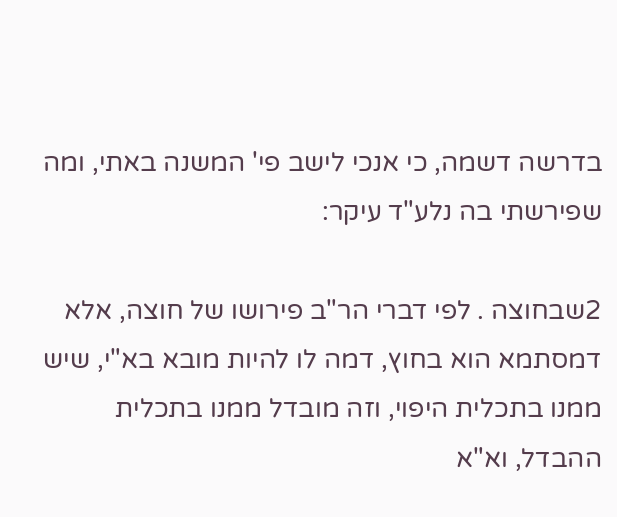בדרשה דשמה, כי אנכי לישב פי' המשנה באתי, ומה שפירשתי בה נלע"ד עיקר:

2שבחוצה . לפי דברי הר"ב פירושו של חוצה, אלא דמסתמא הוא בחוץ, דמה לו להיות מובא בא"י, שיש ממנו בתכלית היפוי, וזה מובדל ממנו בתכלית ההבדל, וא"א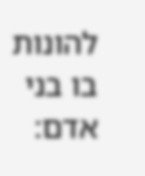להונות בו בני אדם: